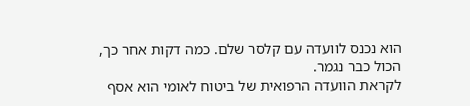הוא נכנס לוועדה עם קלסר שלם. כמה דקות אחר כך, הכול כבר נגמר.
לקראת הוועדה הרפואית של ביטוח לאומי הוא אסף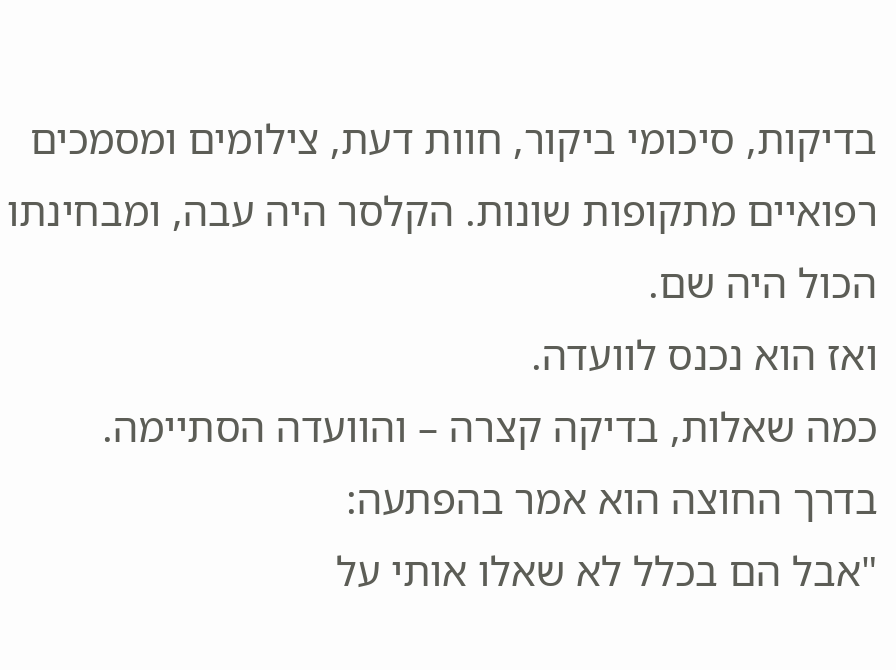בדיקות, סיכומי ביקור, חוות דעת, צילומים ומסמכים רפואיים מתקופות שונות. הקלסר היה עבה, ומבחינתו הכול היה שם.
ואז הוא נכנס לוועדה.
כמה שאלות, בדיקה קצרה – והוועדה הסתיימה.
בדרך החוצה הוא אמר בהפתעה:
"אבל הם בכלל לא שאלו אותי על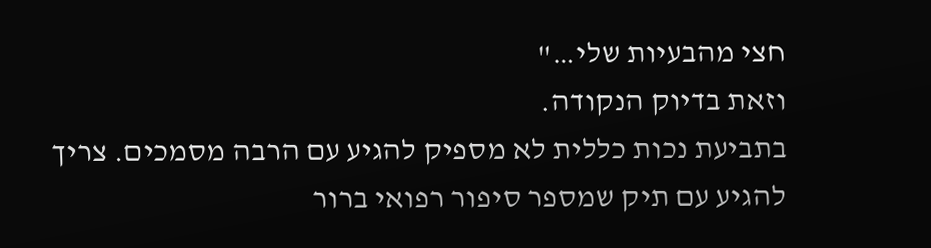חצי מהבעיות שלי…"
וזאת בדיוק הנקודה.
בתביעת נכות כללית לא מספיק להגיע עם הרבה מסמכים. צריך להגיע עם תיק שמספר סיפור רפואי ברור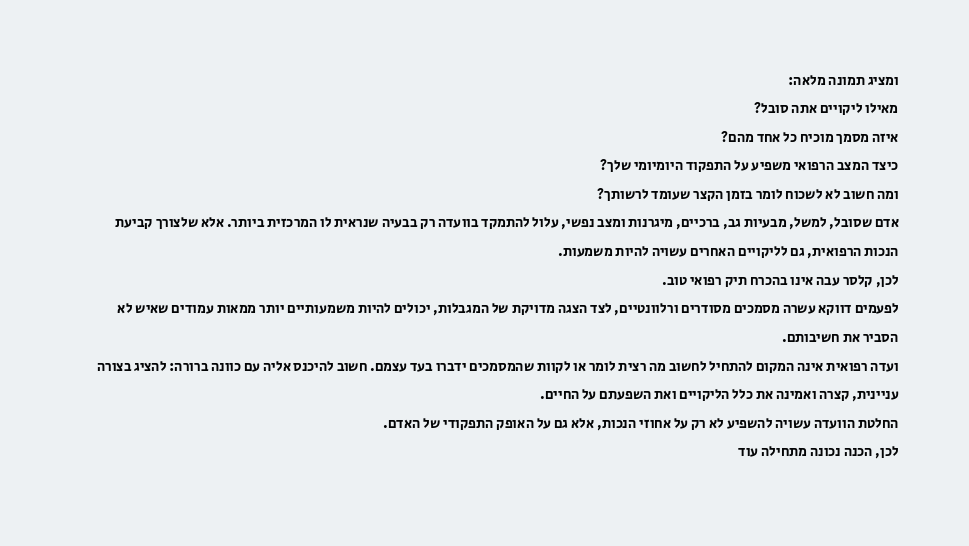ומציג תמונה מלאה:
מאילו ליקויים אתה סובל?
איזה מסמך מוכיח כל אחד מהם?
כיצד המצב הרפואי משפיע על התפקוד היומיומי שלך?
ומה חשוב לא לשכוח לומר בזמן הקצר שעומד לרשותך?
אדם שסובל, למשל, מבעיות גב, ברכיים, מיגרנות ומצב נפשי, עלול להתמקד בוועדה רק בבעיה שנראית לו המרכזית ביותר. אלא שלצורך קביעת הנכות הרפואית, גם לליקויים האחרים עשויה להיות משמעות.
לכן, קלסר עבה אינו בהכרח תיק רפואי טוב.
לפעמים דווקא עשרה מסמכים מסודרים ורלוונטיים, לצד הצגה מדויקת של המגבלות, יכולים להיות משמעותיים יותר ממאות עמודים שאיש לא הסביר את חשיבותם.
ועדה רפואית אינה המקום להתחיל לחשוב מה רצית לומר או לקוות שהמסמכים ידברו בעד עצמם. חשוב להיכנס אליה עם כוונה ברורה: להציג בצורה עניינית, קצרה ואמינה את כלל הליקויים ואת השפעתם על החיים.
החלטת הוועדה עשויה להשפיע לא רק על אחוזי הנכות, אלא גם על האופק התפקודי של האדם.
לכן, הכנה נכונה מתחילה עוד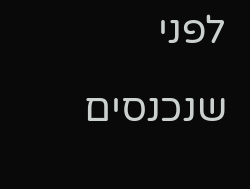לפני שנכנסים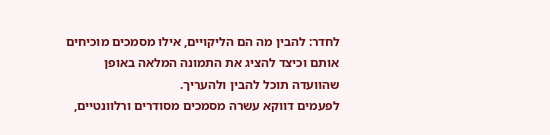לחדר: להבין מה הם הליקויים, אילו מסמכים מוכיחים אותם וכיצד להציג את התמונה המלאה באופן שהוועדה תוכל להבין ולהעריך.
לפעמים דווקא עשרה מסמכים מסודרים ורלוונטיים,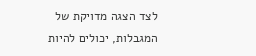לצד הצגה מדויקת של המגבלות, יכולים להיות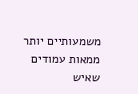משמעותיים יותר ממאות עמודים שאיש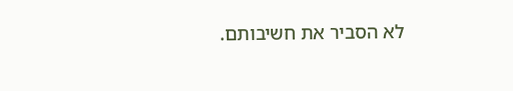לא הסביר את חשיבותם.